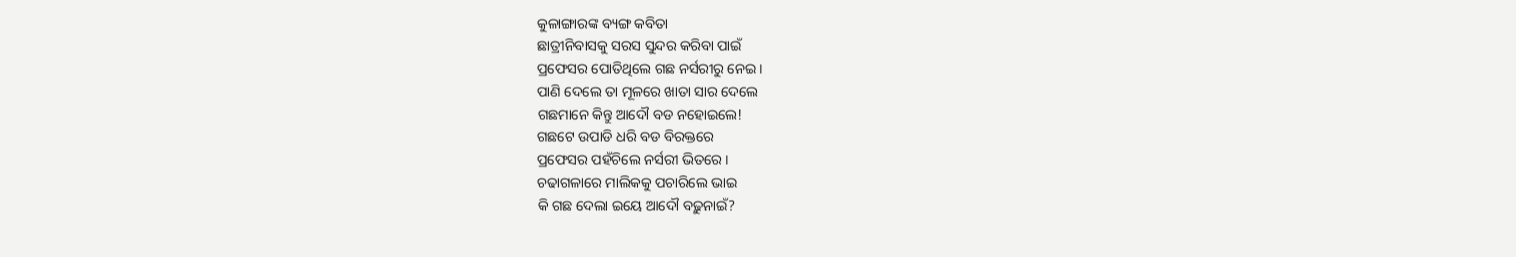କୁଳାଙ୍ଗାରଙ୍କ ବ୍ୟଙ୍ଗ କବିତା
ଛାତ୍ରୀନିବାସକୁ ସରସ ସୁନ୍ଦର କରିବା ପାଇଁ
ପ୍ରଫେସର ପୋତିଥିଲେ ଗଛ ନର୍ସରୀରୁ ନେଇ I
ପାଣି ଦେଲେ ତା ମୂଳରେ ଖାତା ସାର ଦେଲେ
ଗଛମାନେ କିନ୍ତୁ ଆଦୌ ବଡ ନହୋଇଲେ!
ଗଛଟେ ଉପାଡି ଧରି ବଡ ବିରକ୍ତରେ
ପ୍ରଫେସର ପହଁଚିଲେ ନର୍ସରୀ ଭିତରେ I
ଚଢାଗଳାରେ ମାଲିକକୁ ପଚାରିଲେ ଭାଇ
କି ଗଛ ଦେଲା ଇୟେ ଆଦୌ ବଢ଼ୁନାଇଁ?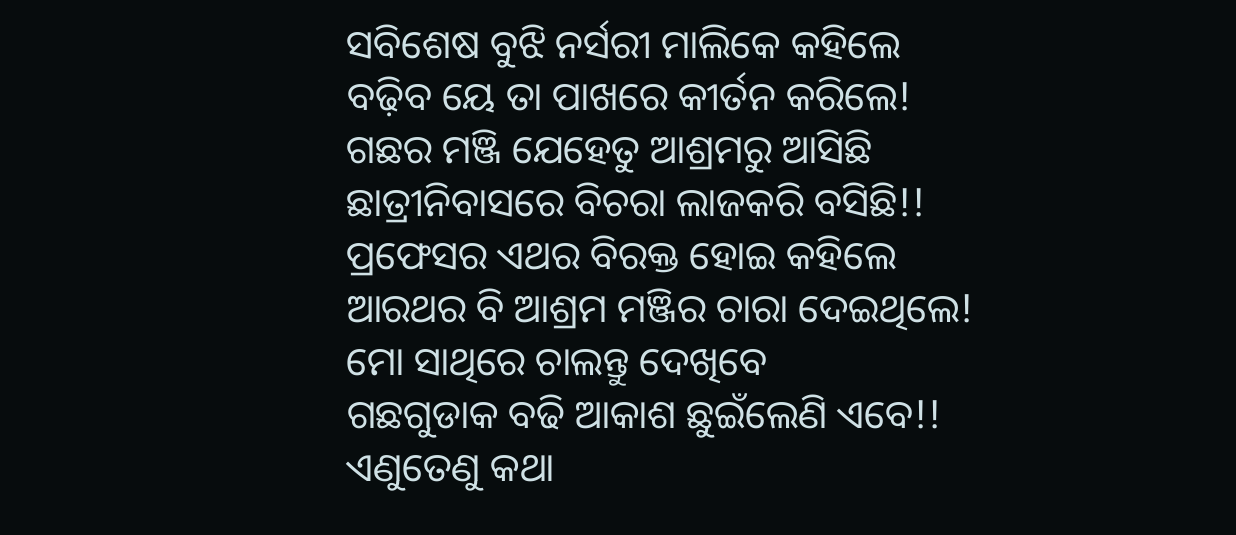ସବିଶେଷ ବୁଝି ନର୍ସରୀ ମାଲିକେ କହିଲେ
ବଢ଼ିବ ୟେ ତା ପାଖରେ କୀର୍ତନ କରିଲେ!
ଗଛର ମଞ୍ଜି ଯେହେତୁ ଆଶ୍ରମରୁ ଆସିଛି
ଛାତ୍ରୀନିବାସରେ ବିଚରା ଲାଜକରି ବସିଛି!!
ପ୍ରଫେସର ଏଥର ବିରକ୍ତ ହୋଇ କହିଲେ
ଆରଥର ବି ଆଶ୍ରମ ମଞ୍ଜିର ଚାରା ଦେଇଥିଲେ!
ମୋ ସାଥିରେ ଚାଲନ୍ତୁ ଦେଖିବେ
ଗଛଗୁଡାକ ବଢି ଆକାଶ ଛୁଇଁଲେଣି ଏବେ!!
ଏଣୁତେଣୁ କଥା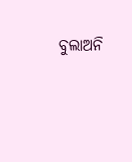ବୁଲାଅନି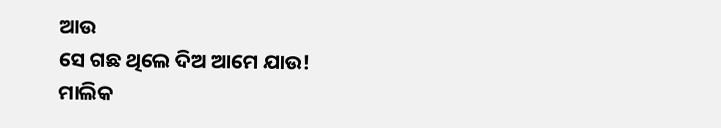ଆଉ
ସେ ଗଛ ଥିଲେ ଦିଅ ଆମେ ଯାଉ!
ମାଲିକ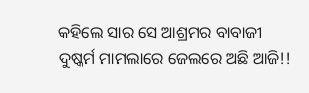କହିଲେ ସାର ସେ ଆଶ୍ରମର ବାବାଜୀ
ଦୁଷ୍କର୍ମ ମାମଲାରେ ଜେଲରେ ଅଛି ଆଜି!!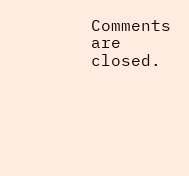Comments are closed.